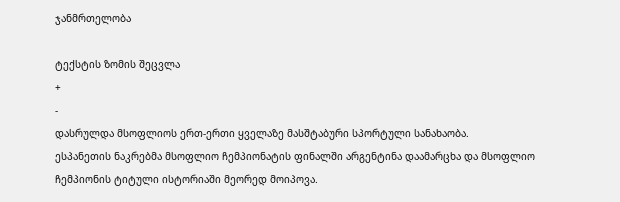ჯანმრთელობა

ტექსტის ზომის შეცვლა
+
-
დასრულდა მსოფლიოს ერთ-ერთი ყველაზე მასშტაბური სპორტული სანახაობა.
ესპანეთის ნაკრებმა მსოფლიო ჩემპიონატის ფინალში არგენტინა დაამარცხა და მსოფლიო ჩემპიონის ტიტული ისტორიაში მეორედ მოიპოვა.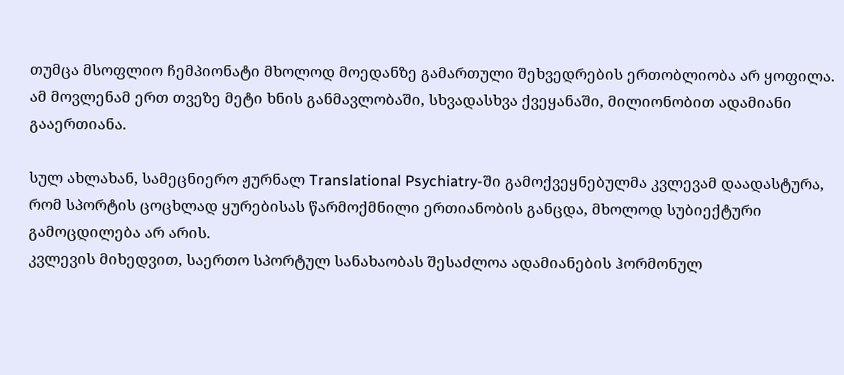თუმცა მსოფლიო ჩემპიონატი მხოლოდ მოედანზე გამართული შეხვედრების ერთობლიობა არ ყოფილა. ამ მოვლენამ ერთ თვეზე მეტი ხნის განმავლობაში, სხვადასხვა ქვეყანაში, მილიონობით ადამიანი გააერთიანა.

სულ ახლახან, სამეცნიერო ჟურნალ Translational Psychiatry-ში გამოქვეყნებულმა კვლევამ დაადასტურა, რომ სპორტის ცოცხლად ყურებისას წარმოქმნილი ერთიანობის განცდა, მხოლოდ სუბიექტური გამოცდილება არ არის.
კვლევის მიხედვით, საერთო სპორტულ სანახაობას შესაძლოა ადამიანების ჰორმონულ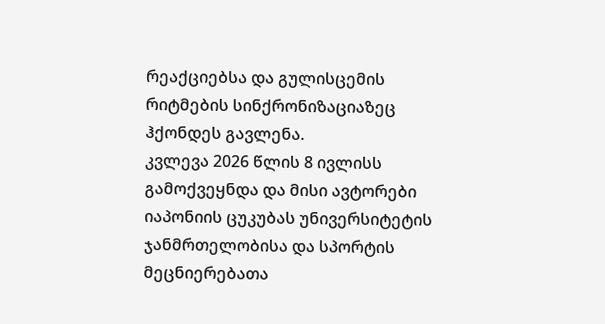რეაქციებსა და გულისცემის რიტმების სინქრონიზაციაზეც ჰქონდეს გავლენა.
კვლევა 2026 წლის 8 ივლისს გამოქვეყნდა და მისი ავტორები იაპონიის ცუკუბას უნივერსიტეტის ჯანმრთელობისა და სპორტის მეცნიერებათა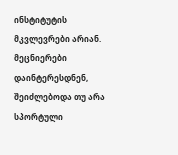ინსტიტუტის მკვლევრები არიან. მეცნიერები დაინტერესდნენ, შეიძლებოდა თუ არა სპორტული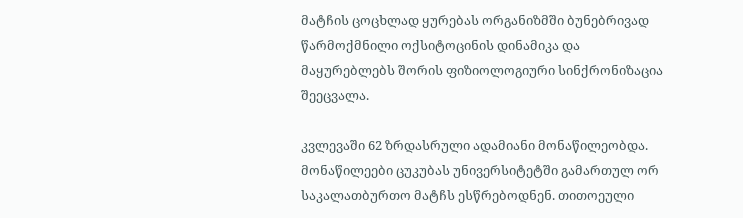მატჩის ცოცხლად ყურებას ორგანიზმში ბუნებრივად წარმოქმნილი ოქსიტოცინის დინამიკა და მაყურებლებს შორის ფიზიოლოგიური სინქრონიზაცია შეეცვალა.

კვლევაში 62 ზრდასრული ადამიანი მონაწილეობდა. მონაწილეები ცუკუბას უნივერსიტეტში გამართულ ორ საკალათბურთო მატჩს ესწრებოდნენ. თითოეული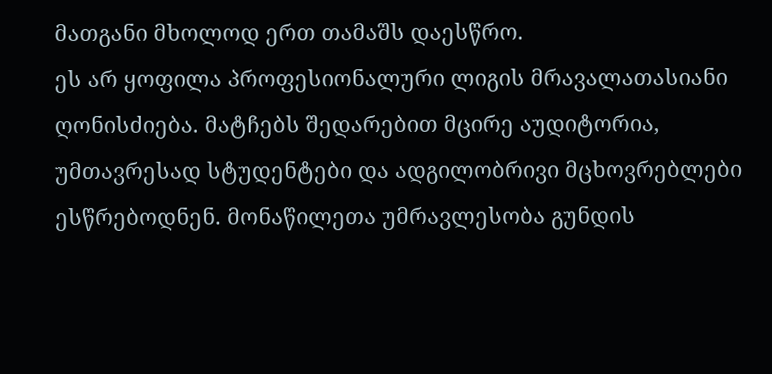მათგანი მხოლოდ ერთ თამაშს დაესწრო.
ეს არ ყოფილა პროფესიონალური ლიგის მრავალათასიანი ღონისძიება. მატჩებს შედარებით მცირე აუდიტორია, უმთავრესად სტუდენტები და ადგილობრივი მცხოვრებლები ესწრებოდნენ. მონაწილეთა უმრავლესობა გუნდის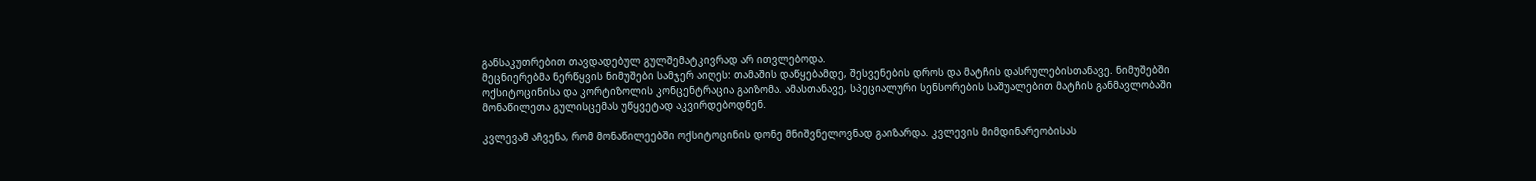განსაკუთრებით თავდადებულ გულშემატკივრად არ ითვლებოდა.
მეცნიერებმა ნერწყვის ნიმუშები სამჯერ აიღეს: თამაშის დაწყებამდე, შესვენების დროს და მატჩის დასრულებისთანავე. ნიმუშებში ოქსიტოცინისა და კორტიზოლის კონცენტრაცია გაიზომა. ამასთანავე, სპეციალური სენსორების საშუალებით მატჩის განმავლობაში მონაწილეთა გულისცემას უწყვეტად აკვირდებოდნენ.

კვლევამ აჩვენა, რომ მონაწილეებში ოქსიტოცინის დონე მნიშვნელოვნად გაიზარდა. კვლევის მიმდინარეობისას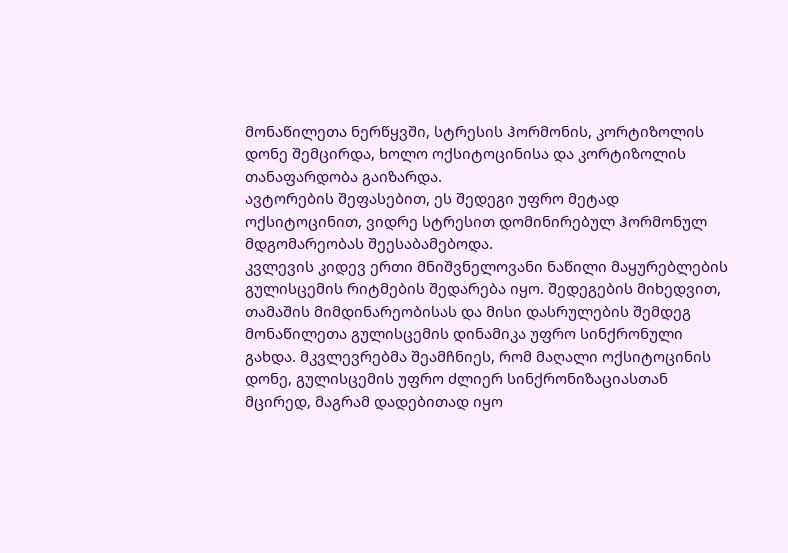მონაწილეთა ნერწყვში, სტრესის ჰორმონის, კორტიზოლის დონე შემცირდა, ხოლო ოქსიტოცინისა და კორტიზოლის თანაფარდობა გაიზარდა.
ავტორების შეფასებით, ეს შედეგი უფრო მეტად ოქსიტოცინით, ვიდრე სტრესით დომინირებულ ჰორმონულ მდგომარეობას შეესაბამებოდა.
კვლევის კიდევ ერთი მნიშვნელოვანი ნაწილი მაყურებლების გულისცემის რიტმების შედარება იყო. შედეგების მიხედვით, თამაშის მიმდინარეობისას და მისი დასრულების შემდეგ მონაწილეთა გულისცემის დინამიკა უფრო სინქრონული გახდა. მკვლევრებმა შეამჩნიეს, რომ მაღალი ოქსიტოცინის დონე, გულისცემის უფრო ძლიერ სინქრონიზაციასთან მცირედ, მაგრამ დადებითად იყო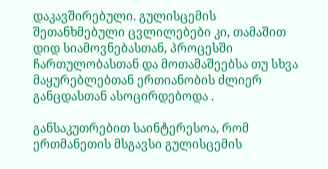დაკავშირებული. გულისცემის შეთანხმებული ცვლილებები კი, თამაშით დიდ სიამოვნებასთან, პროცესში ჩართულობასთან და მოთამაშეებსა თუ სხვა მაყურებლებთან ერთიანობის ძლიერ განცდასთან ასოცირდებოდა .

განსაკუთრებით საინტერესოა, რომ ერთმანეთის მსგავსი გულისცემის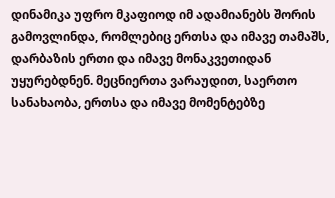დინამიკა უფრო მკაფიოდ იმ ადამიანებს შორის გამოვლინდა, რომლებიც ერთსა და იმავე თამაშს, დარბაზის ერთი და იმავე მონაკვეთიდან უყურებდნენ. მეცნიერთა ვარაუდით, საერთო სანახაობა, ერთსა და იმავე მომენტებზე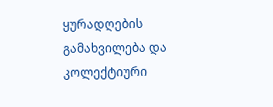ყურადღების გამახვილება და კოლექტიური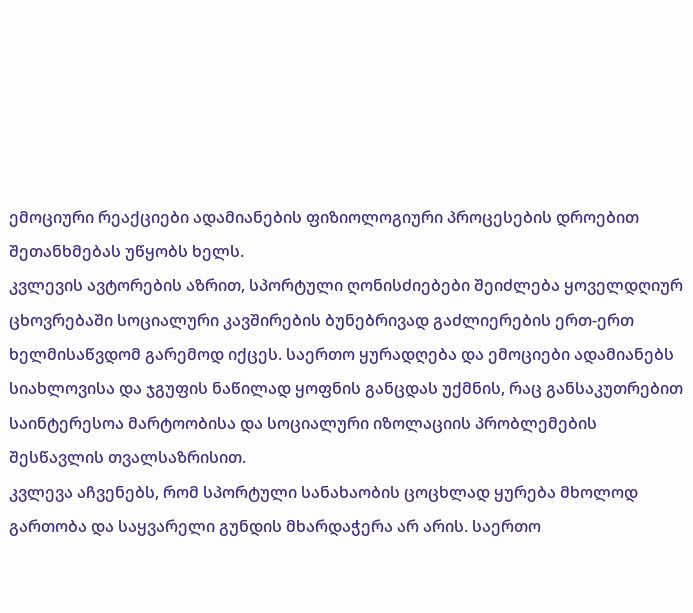ემოციური რეაქციები ადამიანების ფიზიოლოგიური პროცესების დროებით შეთანხმებას უწყობს ხელს.
კვლევის ავტორების აზრით, სპორტული ღონისძიებები შეიძლება ყოველდღიურ ცხოვრებაში სოციალური კავშირების ბუნებრივად გაძლიერების ერთ-ერთ ხელმისაწვდომ გარემოდ იქცეს. საერთო ყურადღება და ემოციები ადამიანებს სიახლოვისა და ჯგუფის ნაწილად ყოფნის განცდას უქმნის, რაც განსაკუთრებით საინტერესოა მარტოობისა და სოციალური იზოლაციის პრობლემების შესწავლის თვალსაზრისით.
კვლევა აჩვენებს, რომ სპორტული სანახაობის ცოცხლად ყურება მხოლოდ გართობა და საყვარელი გუნდის მხარდაჭერა არ არის. საერთო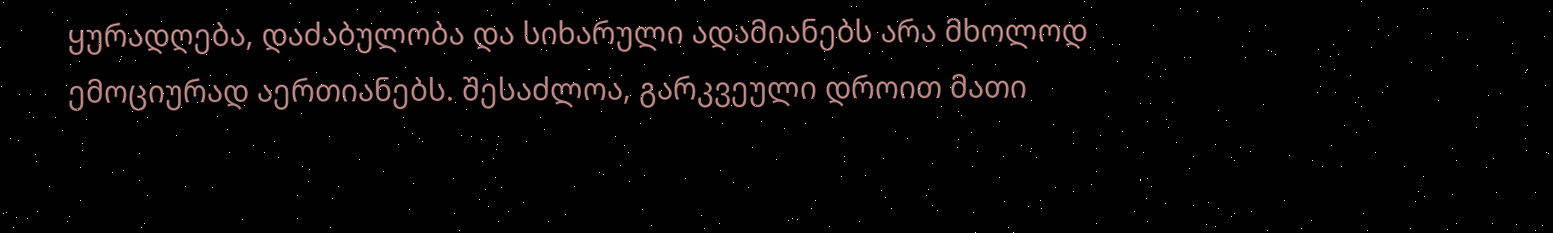ყურადღება, დაძაბულობა და სიხარული ადამიანებს არა მხოლოდ ემოციურად აერთიანებს. შესაძლოა, გარკვეული დროით მათი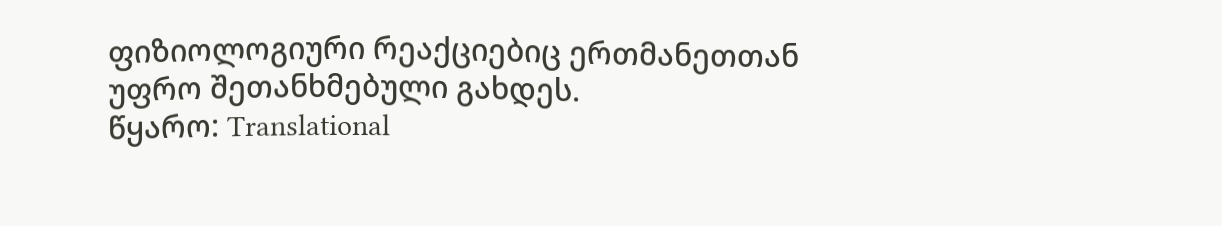ფიზიოლოგიური რეაქციებიც ერთმანეთთან უფრო შეთანხმებული გახდეს.
წყარო: Translational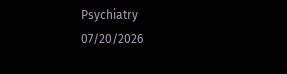Psychiatry
07/20/2026